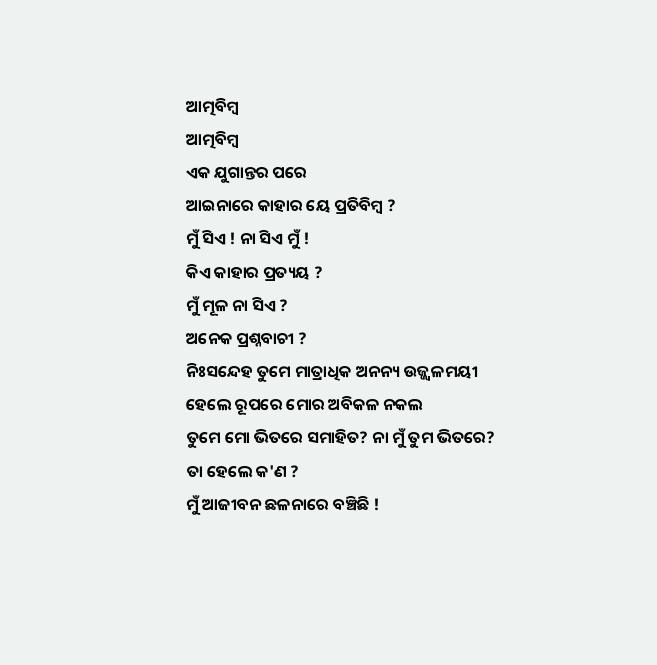ଆତ୍ମବିମ୍ବ
ଆତ୍ମବିମ୍ବ
ଏକ ଯୁଗାନ୍ତର ପରେ
ଆଇନାରେ କାହାର ୟେ ପ୍ରତିବିମ୍ବ ?
ମୁଁ ସିଏ ! ନା ସିଏ ମୁଁ !
କିଏ କାହାର ପ୍ରତ୍ୟୟ ?
ମୁଁ ମୂଳ ନା ସିଏ ?
ଅନେକ ପ୍ରଶ୍ନବାଚୀ ?
ନିଃସନ୍ଦେହ ତୁମେ ମାତ୍ରାଧିକ ଅନନ୍ୟ ଉଜ୍ଜ୍ୱଳମୟୀ
ହେଲେ ରୂପରେ ମୋର ଅବିକଳ ନକଲ
ତୁମେ ମୋ ଭିତରେ ସମାହିତ? ନା ମୁଁ ତୁମ ଭିତରେ?
ତା ହେଲେ କ'ଣ ?
ମୁଁ ଆଜୀବନ ଛଳନାରେ ବଞ୍ଚିଛି !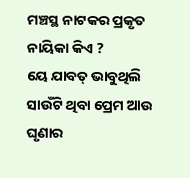ମଞ୍ଚସ୍ଥ ନାଟକର ପ୍ରକୃତ ନାୟିକା କିଏ ?
ୟେ ଯାବତ୍ ଭାବୁଥିଲି
ସାଉଁଟି ଥିବା ପ୍ରେମ ଆଉ ଘୃଣାର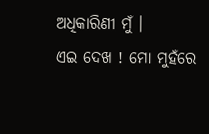ଅଧିକାରିଣୀ ମୁଁ ।
ଏଇ ଦେଖ ! ମୋ ମୁହଁରେ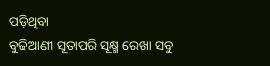ପଡ଼ିଥିବା
ବୁଢିଆଣୀ ସୂତାପରି ସୂକ୍ଷ୍ମ ରେଖା ସବୁ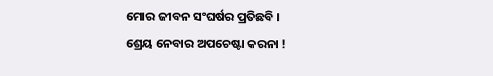ମୋର ଜୀବନ ସଂଘର୍ଷର ପ୍ରତିଛବି ।
ଶ୍ରେୟ ନେବାର ଅପଚେଷ୍ଟା କରନା !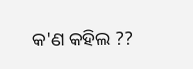କ'ଣ କହିଲ ??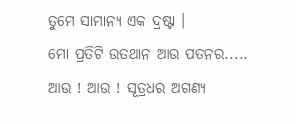ତୁମେ ସାମାନ୍ୟ ଏକ ଦ୍ରଷ୍ଟା ।
ମୋ ପ୍ରତିଟି ଉତଥାନ ଆଉ ପତନର.....
ଆଉ ! ଆଉ ! ସୂତ୍ରଧର ଅଗଣ୍ୟ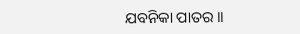ଯବନିକା ପାତର ।।